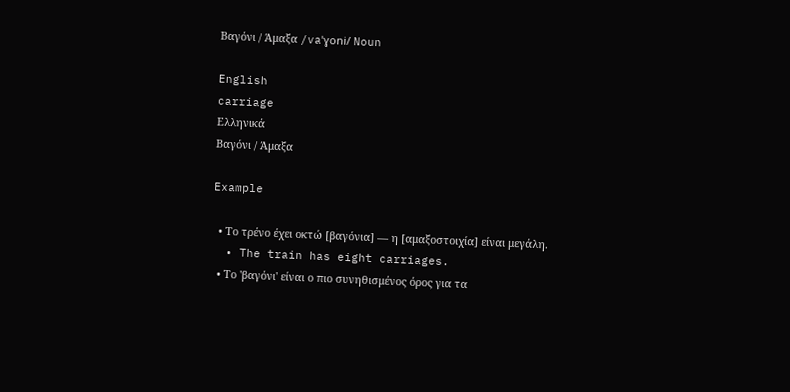Βαγόνι / Άμαξα /vaˈɣoni/ Noun

English
carriage
Ελληνικά
Βαγόνι / Άμαξα

Example

  • Το τρένο έχει οκτώ [βαγόνια] — η [αμαξοστοιχία] είναι μεγάλη.
  • The train has eight carriages.
  • Το 'βαγόνι' είναι ο πιο συνηθισμένος όρος για τα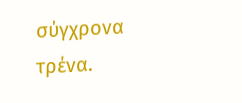σύγχρονα τρένα.